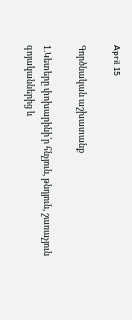April 15

Գործնական աշխատանք

1.Կետերը փոխարինի՛ր հնչյուն, թնդյուն, շառաչյուն գոյականներից և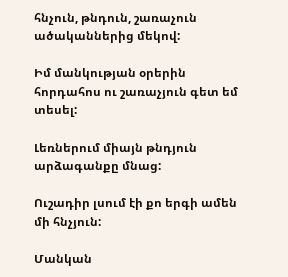հնչուն, թնդուն, շառաչուն ածականներից մեկով:

Իմ մանկության օրերին հորդահոս ու շառաչյուն գետ եմ տեսել:

Լեռներում միայն թնդյուն արձագանքը մնաց:

Ուշադիր լսում էի քո երգի ամեն մի հնչյուն:

Մանկան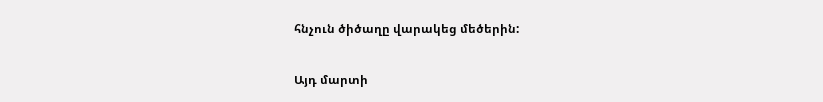հնչուն ծիծաղը վարակեց մեծերին:

Այդ մարտի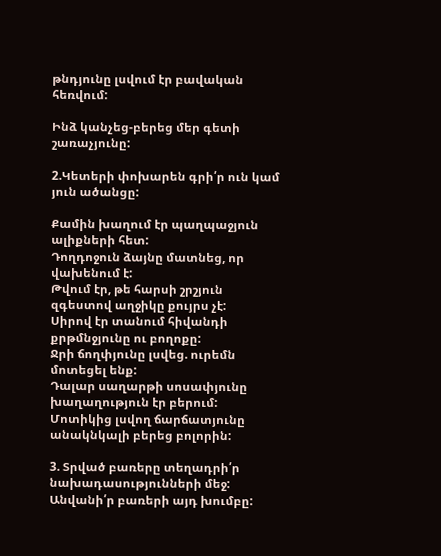թնդյունը լսվում էր բավական հեռվում:

Ինձ կանչեց-բերեց մեր գետի շառաչյունը:

2.Կետերի փոխարեն գրի՛ր ուն կամ յուն ածանցը:

Քամին խաղում էր պաղպաջյուն ալիքների հետ:
Դողդոջուն ձայնը մատնեց, որ վախենում է:
Թվում էր, թե հարսի շրշյուն զգեստով աղջիկը քույրս չէ:
Սիրով էր տանում հիվանդի քրթմնջյունը ու բողոքը:
Ջրի ճողփյունը լսվեց. ուրեմն մոտեցել ենք:
Դալար սաղարթի սոսափյունը խաղաղություն էր բերում:
Մոտիկից լսվող ճարճատյունը անակնկալի բերեց բոլորին:

3. Տրված բառերը տեղադրի՛ր նախադասությունների մեջ: Անվանի՛ր բառերի այդ խումբը: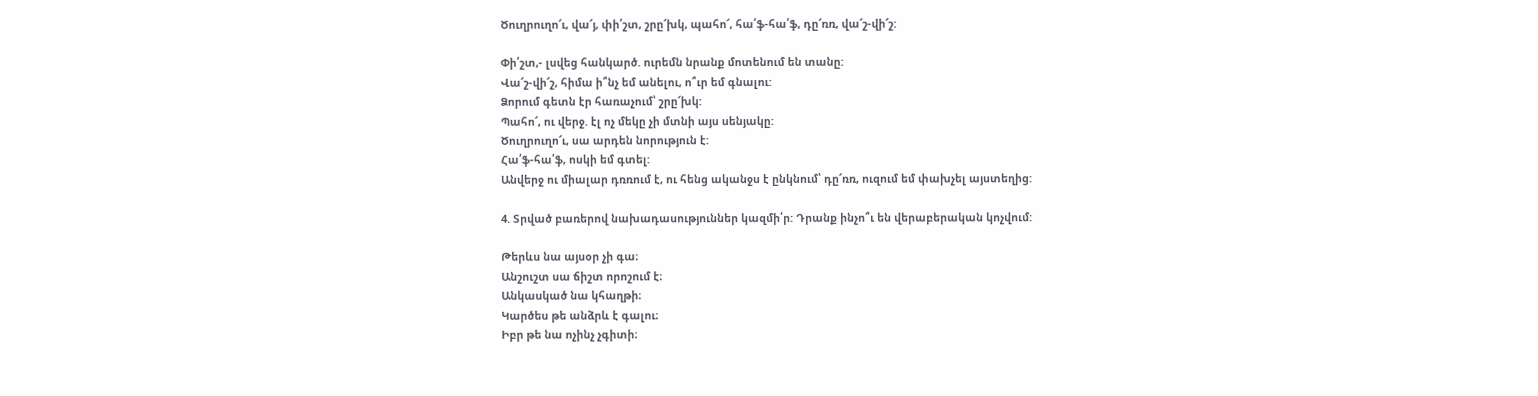Ծուղրուղո՜ւ, վա՜յ, փի՛շտ, շրը՜խկ, պահո՜, հա՛ֆ-հա՛ֆ, դը՜ռռ, վա՜շ-վի՜շ:

Փի՛շտ,- լսվեց հանկարծ. ուրեմն նրանք մոտենում են տանը:
Վա՜շ-վի՜շ, հիմա ի՞նչ եմ անելու, ո՞ւր եմ գնալու:
Ձորում գետն էր հառաչում՝ շրը՜խկ:
Պահո՜, ու վերջ. էլ ոչ մեկը չի մտնի այս սենյակը:
Ծուղրուղո՜ւ, սա արդեն նորություն է:
Հա՛ֆ-հա՛ֆ, ոսկի եմ գտել:
Անվերջ ու միալար դռռում է, ու հենց ականջս է ընկնում՝ դը՜ռռ, ուզում եմ փախչել այստեղից:

4. Տրված բառերով նախադասություններ կազմի՛ր: Դրանք ինչո՞ւ են վերաբերական կոչվում:

Թերևս նա այսօր չի գա։
Անշուշտ սա ճիշտ որոշում է։
Անկասկած նա կհաղթի։
Կարծես թե անձրև է գալու։
Իբր թե նա ոչինչ չգիտի։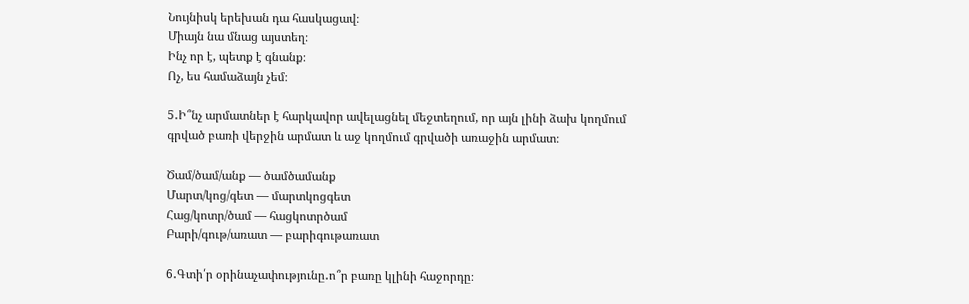Նույնիսկ երեխան դա հասկացավ։
Միայն նա մնաց այստեղ։
Ինչ որ է, պետք է գնանք։
Ոչ, ես համաձայն չեմ։

5․Ի՞նչ արմատներ է հարկավոր ավելացնել մեջտեղում, որ այն լինի ձախ կողմում գրված բառի վերջին արմատ և աջ կողմում գրվածի առաջին արմատ։

Ծամ/ծամ/անք — ծամծամանք
Մարտ/կոց/գետ — մարտկոցգետ
Հաց/կոտր/ծամ — հացկոտրծամ
Բարի/գութ/առատ — բարիգութառատ

6․Գտի՛ր օրինաչափությունը․ո՞ր բառը կլինի հաջորդը։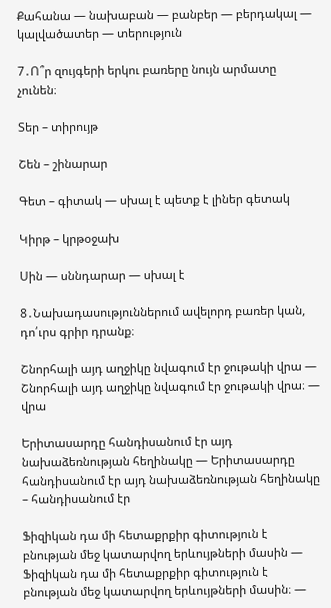Քահանա — նախաբան — բանբեր — բերդակալ — կալվածատեր — տերություն

7․Ո՞ր զույգերի երկու բառերը նույն արմատը չունեն։

Տեր – տիրույթ

Շեն – շինարար

Գետ – գիտակ — սխալ է պետք է լիներ գետակ

Կիրթ – կրթօջախ

Սին — սննդարար — սխալ է

8․Նախադասություններում ավելորդ բառեր կան, դո՛ւրս գրիր դրանք։

Շնորհալի այդ աղջիկը նվագում էր ջութակի վրա — Շնորհալի այդ աղջիկը նվագում էր ջութակի վրա։ — վրա

Երիտասարդը հանդիսանում էր այդ նախաձեռնության հեղինակը — Երիտասարդը հանդիսանում էր այդ նախաձեռնության հեղինակը – հանդիսանում էր

Ֆիզիկան դա մի հետաքրքիր գիտություն է բնության մեջ կատարվող երևույթների մասին — Ֆիզիկան դա մի հետաքրքիր գիտություն է բնության մեջ կատարվող երևույթների մասին։ —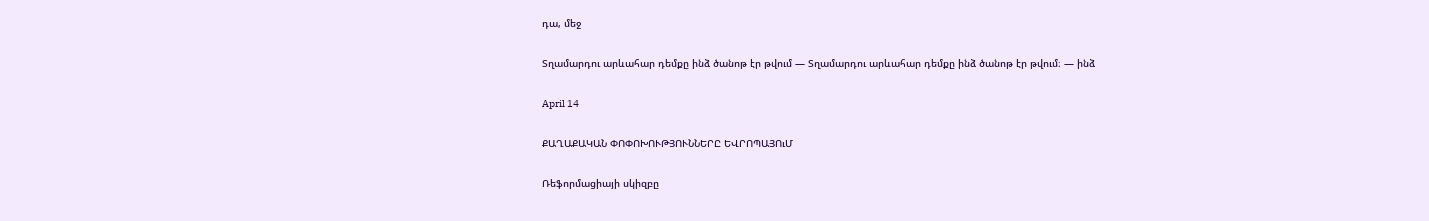դա, մեջ

Տղամարդու արևահար դեմքը ինձ ծանոթ էր թվում — Տղամարդու արևահար դեմքը ինձ ծանոթ էր թվում։ — ինձ

April 14

ՔԱՂԱՔԱԿԱՆ ՓՈՓՈԽՈՒԹՅՈՒՆՆԵՐԸ ԵՎՐՈՊԱՅՈւՄ

Ռեֆորմացիայի սկիզբը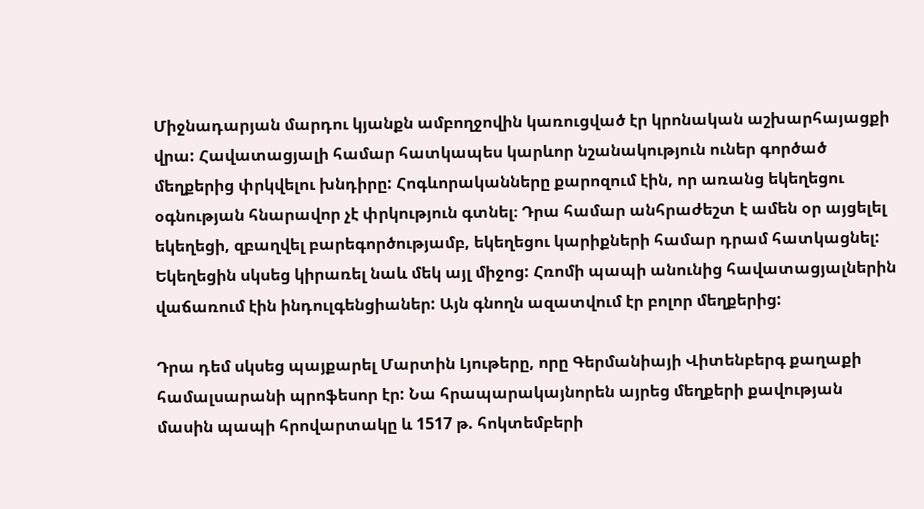Միջնադարյան մարդու կյանքն ամբողջովին կառուցված էր կրոնական աշխարհայացքի վրա: Հավատացյալի համար հատկապես կարևոր նշանակություն ուներ գործած մեղքերից փրկվելու խնդիրը: Հոգևորականները քարոզում էին, որ առանց եկեղեցու օգնության հնարավոր չէ փրկություն գտնել։ Դրա համար անհրաժեշտ է ամեն օր այցելել եկեղեցի, զբաղվել բարեգործությամբ, եկեղեցու կարիքների համար դրամ հատկացնել: Եկեղեցին սկսեց կիրառել նաև մեկ այլ միջոց: Հռոմի պապի անունից հավատացյալներին վաճառում էին ինդուլգենցիաներ: Այն գնողն ազատվում էր բոլոր մեղքերից:

Դրա դեմ սկսեց պայքարել Մարտին Լյութերը, որը Գերմանիայի Վիտենբերգ քաղաքի համալսարանի պրոֆեսոր էր: Նա հրապարակայնորեն այրեց մեղքերի քավության մասին պապի հրովարտակը և 1517 թ. հոկտեմբերի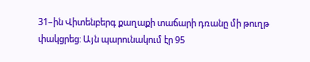31–ին Վիտենբերգ քաղաքի տաճարի դռանը մի թուղթ փակցրեց: Այն պարունակում էր 95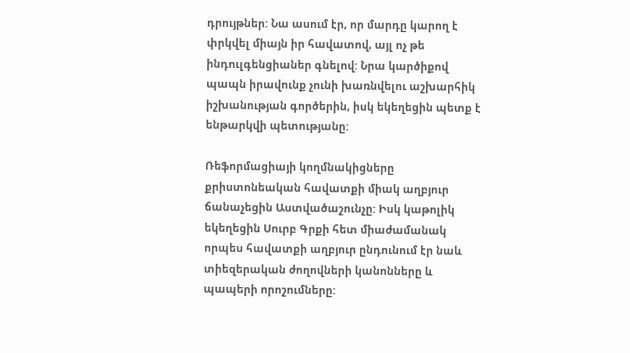դրույթներ: Նա ասում էր, որ մարդը կարող է փրկվել միայն իր հավատով, այլ ոչ թե ինդուլգենցիաներ գնելով: Նրա կարծիքով պապն իրավունք չունի խառնվելու աշխարհիկ իշխանության գործերին, իսկ եկեղեցին պետք է ենթարկվի պետությանը:

Ռեֆորմացիայի կողմնակիցները քրիստոնեական հավատքի միակ աղբյուր ճանաչեցին Աստվածաշունչը: Իսկ կաթոլիկ եկեղեցին Սուրբ Գրքի հետ միաժամանակ որպես հավատքի աղբյուր ընդունում էր նաև տիեզերական ժողովների կանոնները և պապերի որոշումները: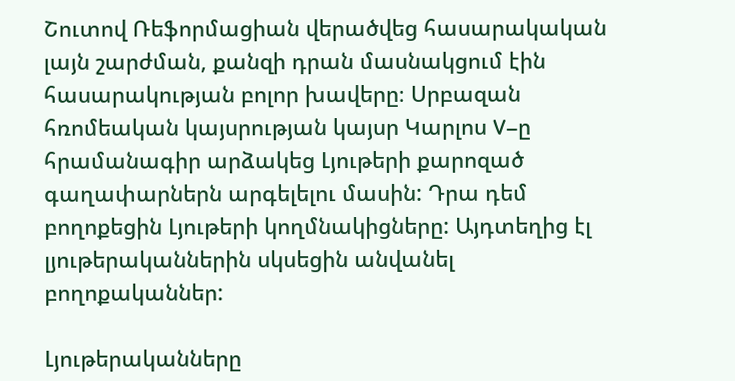Շուտով Ռեֆորմացիան վերածվեց հասարակական լայն շարժման, քանզի դրան մասնակցում էին հասարակության բոլոր խավերը։ Սրբազան հռոմեական կայսրության կայսր Կարլոս V–ը հրամանագիր արձակեց Լյութերի քարոզած գաղափարներն արգելելու մասին: Դրա դեմ բողոքեցին Լյութերի կողմնակիցները: Այդտեղից էլ լյութերականներին սկսեցին անվանել բողոքականներ:

Լյութերականները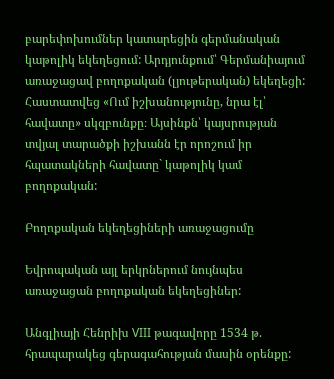բարեփոխումներ կատարեցին գերմանական կաթոլիկ եկեղեցում: Արդյունքում՝ Գերմանիայում առաջացավ բողոքական (լյութերական) եկեղեցի: Հաստատվեց «Ում իշխանությունը, նրա էլ՝ հավատը» սկզբունքը։ Այսինքն՝ կայսրության տվյալ տարածքի իշխանն էր որոշում իր հպատակների հավատը` կաթոլիկ կամ բողոքական:

Բողոքական եկեղեցիների առաջացումը

Եվրոպական այլ երկրներում նույնպես առաջացան բողոքական եկեղեցիներ:

Անգլիայի Հենրիխ VIII թագավորը 1534 թ. հրապարակեց գերագահության մասին օրենքը: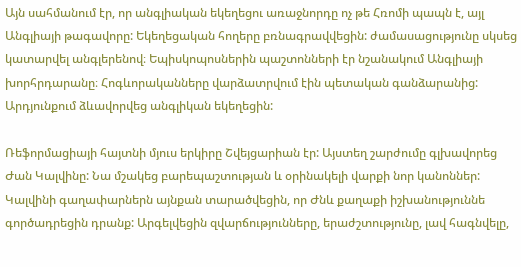Այն սահմանում էր, որ անգլիական եկեղեցու առաջնորդը ոչ թե Հռոմի պապն է, այլ Անգլիայի թագավորը: Եկեղեցական հողերը բռնագրավվեցին: ժամասացությունը սկսեց կատարվել անգլերենով։ Եպիսկոպոսներին պաշտոնների էր նշանակում Անգլիայի խորհրդարանը։ Հոգևորականները վարձատրվում էին պետական գանձարանից: Արդյունքում ձևավորվեց անգլիկան եկեղեցին:

Ռեֆորմացիայի հայտնի մյուս երկիրը Շվեյցարիան էր: Այստեղ շարժումը գլխավորեց Ժան Կալվինը: Նա մշակեց բարեպաշտության և օրինակելի վարքի նոր կանոններ: Կալվինի գաղափարներն այնքան տարածվեցին, որ Ժնև քաղաքի իշխանություննե գործադրեցին դրանք: Արգելվեցին զվարճությունները, երաժշտությունը, լավ հագնվելը,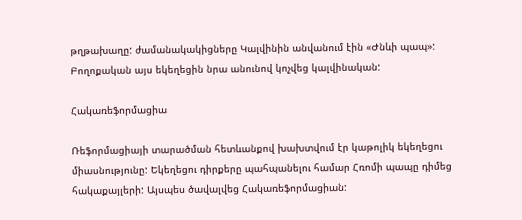թղթախաղը: ժամանակակիցները Կալվինին անվանում էին «Ժնևի պապ»: Բողոքական այս եկեղեցին նրա անունով կոչվեց կալվինական:

Հակառեֆորմացիա

Ռեֆորմացիայի տարածման հետևանքով խախտվում էր կաթոլիկ եկեղեցու միասնությունը: Եկեղեցու դիրքերը պահպանելու համար Հռոմի պապը դիմեց հակաքայլերի: Այսպես ծավալվեց Հակառեֆորմացիան: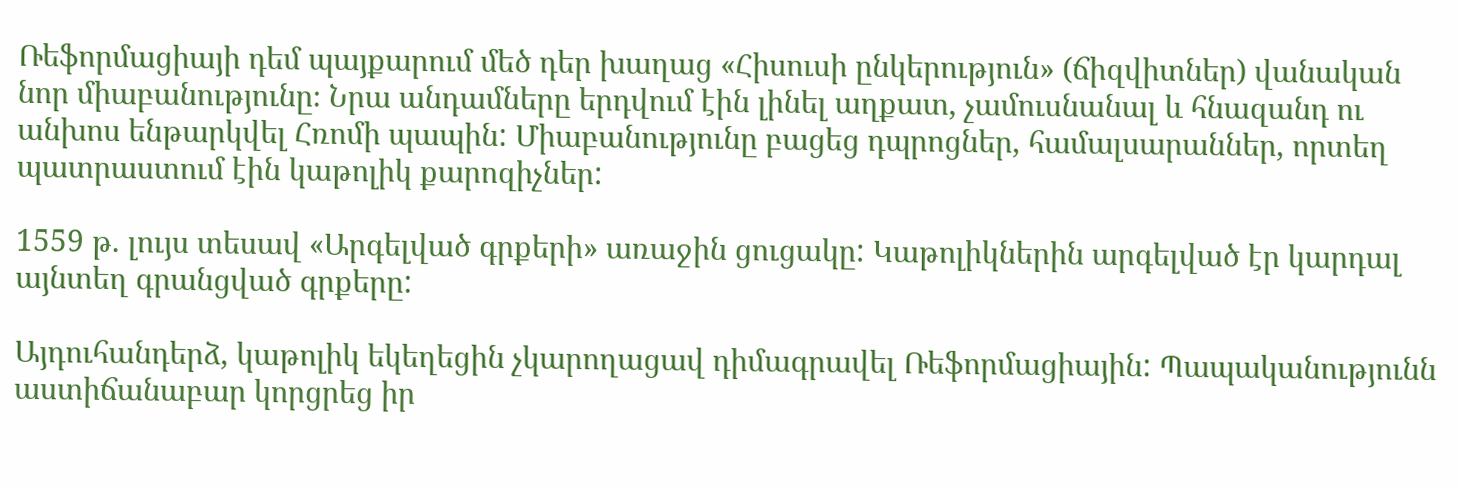Ռեֆորմացիայի դեմ պայքարում մեծ դեր խաղաց «Հիսուսի ընկերություն» (ճիզվիտներ) վանական նոր միաբանությունը։ Նրա անդամները երդվում էին լինել աղքատ, չամուսնանալ և հնազանդ ու անխոս ենթարկվել Հռոմի պապին: Միաբանությունը բացեց դպրոցներ, համալսարաններ, որտեղ պատրաստում էին կաթոլիկ քարոզիչներ:

1559 թ. լույս տեսավ «Արգելված գրքերի» առաջին ցուցակը: Կաթոլիկներին արգելված էր կարդալ այնտեղ գրանցված գրքերը:

Այդուհանդերձ, կաթոլիկ եկեղեցին չկարողացավ դիմագրավել Ռեֆորմացիային: Պապականությունն աստիճանաբար կորցրեց իր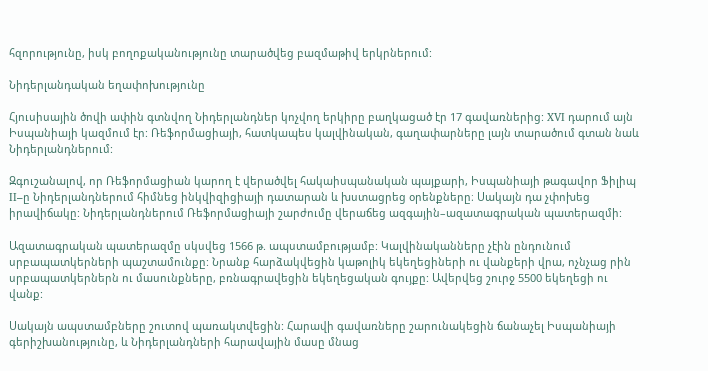հզորությունը, իսկ բողոքականությունը տարածվեց բազմաթիվ երկրներում:

Նիդերլանդական եղափոխությունը

Հյուսիսային ծովի ափին գտնվող Նիդերլանդներ կոչվող երկիրը բաղկացած էր 17 գավառներից: XVI դարում այն Իսպանիայի կազմում էր: Ռեֆորմացիայի, հատկապես կալվինական, գաղափարները լայն տարածում գտան նաև Նիդերլանդներում:

Զգուշանալով, որ Ռեֆորմացիան կարող է վերածվել հակաիսպանական պայքարի, Իսպանիայի թագավոր Ֆիլիպ II–ը Նիդերլանդներում հիմնեց ինկվիզիցիայի դատարան և խստացրեց օրենքները։ Սակայն դա չփոխեց իրավիճակը: Նիդերլանդներում Ռեֆորմացիայի շարժումը վերաճեց ազգային–ազատագրական պատերազմի:

Ազատագրական պատերազմը սկսվեց 1566 թ. ապստամբությամբ: Կալվինականները չէին ընդունում սրբապատկերների պաշտամունքը: Նրանք հարձակվեցին կաթոլիկ եկեղեցիների ու վանքերի վրա, ոչնչաց րին սրբապատկերներն ու մասունքները, բռնագրավեցին եկեղեցական գույքը: Ավերվեց շուրջ 5500 եկեղեցի ու վանք:

Սակայն ապստամբները շուտով պառակտվեցին: Հարավի գավառները շարունակեցին ճանաչել Իսպանիայի գերիշխանությունը, և Նիդերլանդների հարավային մասը մնաց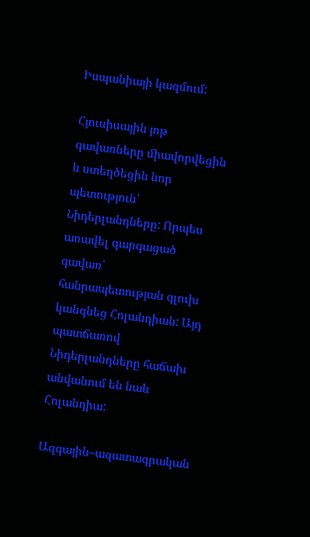Իսպանիայի կազմում:

Հյուսիսային յոթ գավառները միավորվեցին և ստեղծեցին նոր պետություն՝ Նիդերլանդները: Որպես առավել զարգացած գավառ՝ հանրապետության գլուխ կանգնեց Հոլանդիան: Այդ պատճառով Նիդերլանդները հաճախ անվանում են նաև Հոլանդիա:

Ազգային–ազատագրական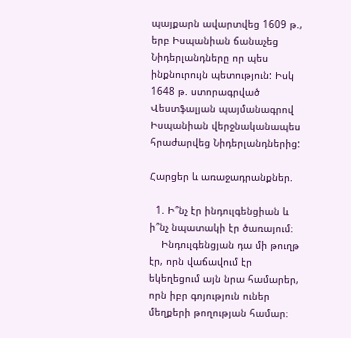պայքարն ավարտվեց 1609 թ., երբ Իսպանիան ճանաչեց Նիդերլանդները որ պես ինքնուրույն պետություն: Իսկ 1648 թ. ստորագրված Վեստֆալյան պայմանագրով Իսպանիան վերջնականապես հրաժարվեց Նիդերլանդներից:

Հարցեր և առաջադրանքներ.

  1. Ի՞նչ էր ինդուլգենցիան և ի՞նչ նպատակի էր ծառայում։
    Ինդուլգենցյան դա մի թուղթ էր, որն վաճավում էր եկեղեցում այն նրա համարեր, որն իբր գոյություն ուներ մեղքերի թողության համար։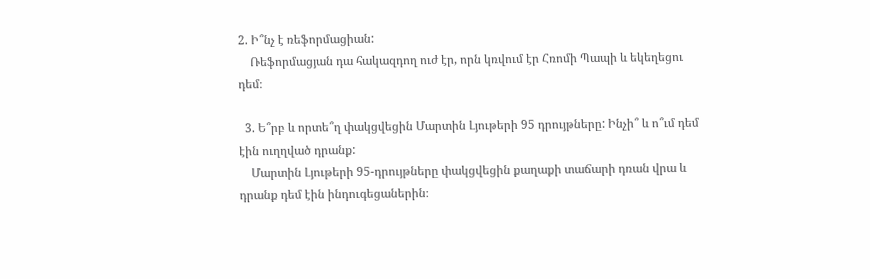2. Ի՞նչ է ռեֆորմացիան:
    Ռեֆորմացյան դա հակազդող ուժ էր, որն կռվում էր Հռոմի Պապի և եկեղեցու դեմ։

  3. Ե՞րբ և որտե՞ղ փակցվեցին Մարտին Լյութերի 95 դրույթները: Ինչի՞ և ո՞ւմ դեմ էին ուղղված դրանք:
    Մարտին Լյութերի 95-դրույթները փակցվեցին քաղաքի տաճարի դռան վրա և դրանք դեմ էին ինդուգեցաներին։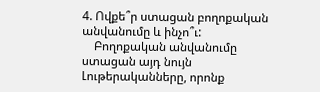4. Ովքե՞ր ստացան բողոքական անվանումը և ինչո՞ւ:
    Բողոքական անվանումը ստացան այդ նույն Լութերականները, որոնք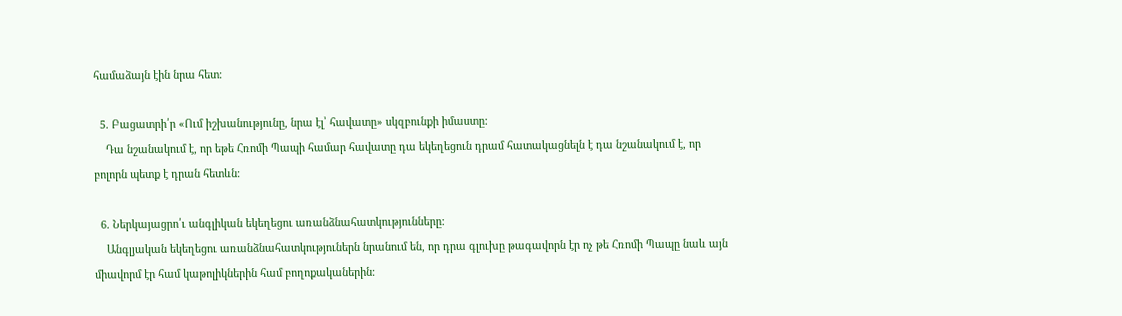համաձայն էին նրա հետ։

  5. Բացատրի՛ր «Ում իշխանությունը, նրա էլ՝ հավատը» սկզբունքի իմաստը:
    Դա նշանակում է, որ եթե Հռոմի Պապի համար հավատը դա եկեղեցուն դրամ հատակացնելն է դա նշանակում է, որ բոլորն պետք է դրան հետևն։

  6. Ներկայացրո՛ւ անգլիկան եկեղեցու առանձնահատկությունները:
    Անգլյական եկեղեցու առանձնահատկություներն նրանում են, որ դրա գլուխը թագավորն էր ոչ թե Հռոմի Պապը նաև այն միավորմ էր համ կաթոլիկներին համ բողոքականերին։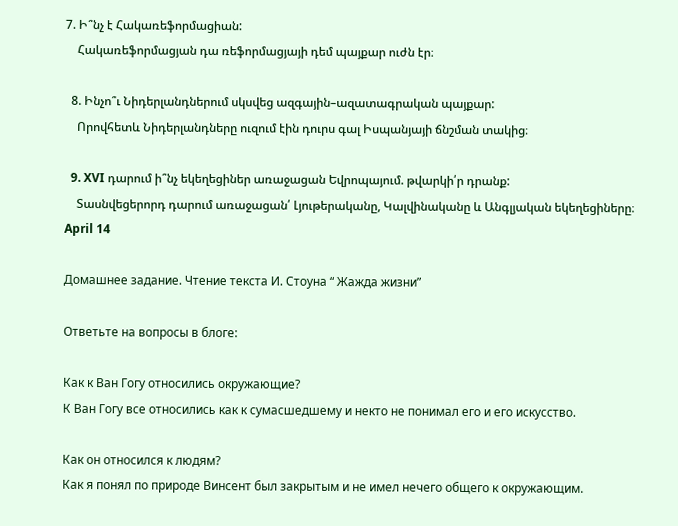7. Ի՞նչ է Հակառեֆորմացիան:
    Հակառեֆորմացյան դա ռեֆորմացյայի դեմ պայքար ուժն էր։

  8. Ինչո՞ւ Նիդերլանդներում սկսվեց ազգային–ազատագրական պայքար:
    Որովհետև Նիդերլանդները ուզում էին դուրս գալ Իսպանյայի ճնշման տակից։

  9. XVI դարում ի՞նչ եկեղեցիներ առաջացան Եվրոպայում. թվարկի՛ր դրանք:
    Տասնվեցերորդ դարում առաջացան՛ Լյութերականը, Կալվինականը և Անգլյական եկեղեցիները։
April 14

Домашнее задание. Чтение текста И. Стоуна “ Жажда жизни”

Ответьте на вопросы в блоге:

Как к Ван Гогу относились окружающие?
К Ван Гогу все относились как к сумасшедшему и некто не понимал его и его искусство.

Как он относился к людям?
Как я понял по природе Винсент был закрытым и не имел нечего общего к окружающим.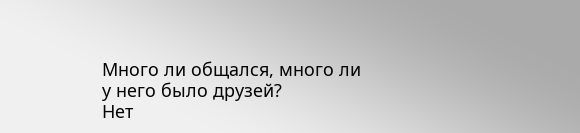Много ли общался, много ли у него было друзей?
Нет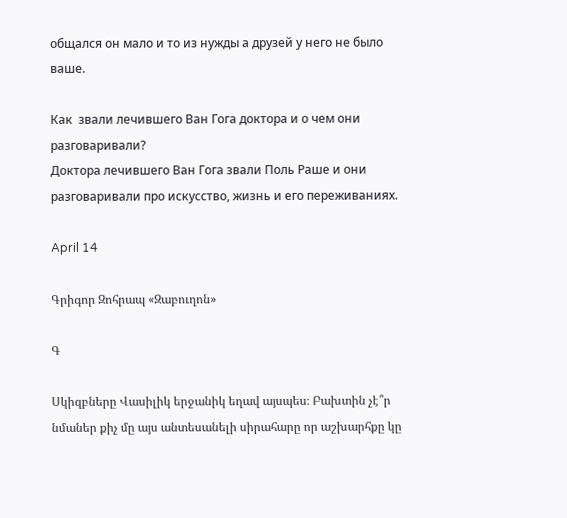общался он мало и то из нужды а друзей у него не было ваше.

Как  звали лечившего Ван Гога доктора и о чем они разговаривали?
Доктора лечившего Ван Гога звали Поль Раше и они разговаривали про искусство, жизнь и его переживаниях.

April 14

Գրիգոր Զոհրապ «Զաբուղոն»

Գ

Սկիզբները Վասիլիկ երջանիկ եղավ այսպես։ Բախտին չէ՞ր նմաներ քիչ մը այս անտեսանելի սիրահարը որ աշխարհքը կը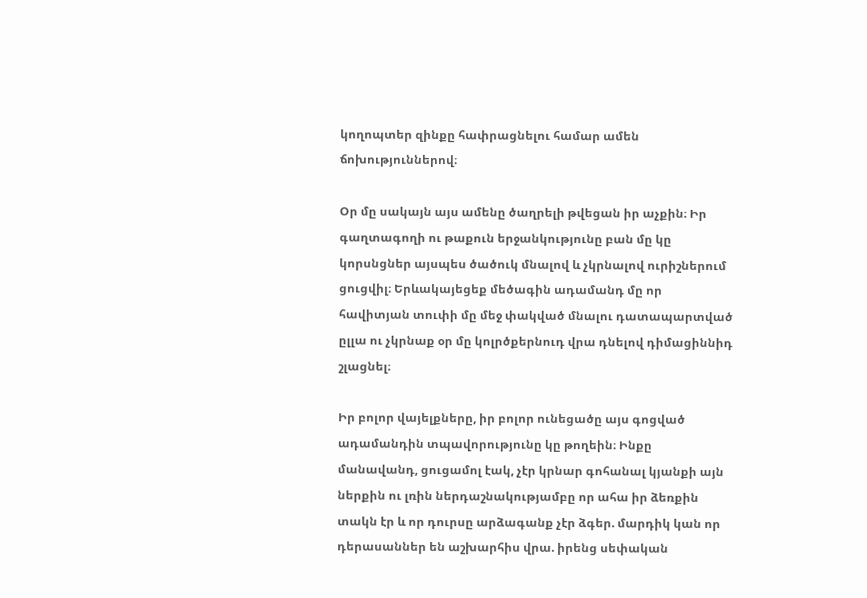կողոպտեր զինքը հափրացնելու համար ամեն ճոխություններով։

Օր մը սակայն այս ամենը ծաղրելի թվեցան իր աչքին։ Իր գաղտագողի ու թաքուն երջանկությունը բան մը կը կորսնցներ այսպես ծածուկ մնալով և չկրնալով ուրիշներում ցուցվիլ։ Երևակայեցեք մեծագին ադամանդ մը որ հավիտյան տուփի մը մեջ փակված մնալու դատապարտված ըլլա ու չկրնաք օր մը կոլրծքերնուդ վրա դնելով դիմացիննիդ շլացնել։

Իր բոլոր վայելքները, իր բոլոր ունեցածը այս գոցված ադամանդին տպավորությունը կը թողեին։ Ինքը մանավանդ, ցուցամոլ էակ, չէր կրնար գոհանալ կյանքի այն ներքին ու լռին ներդաշնակությամբը որ ահա իր ձեռքին տակն էր և որ դուրսը արձագանք չէր ձգեր. մարդիկ կան որ դերասաններ են աշխարհիս վրա. իրենց սեփական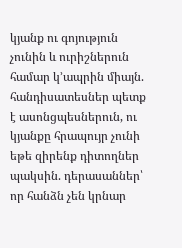կյանք ու գոյություն չունին և ուրիշներուն համար կ՚ապրին միայն. հանդիսատեսներ պետք է ասոնցպեսներուն, ու կյանքը հրապույր չունի եթե զիրենք դիտողներ պակսին. դերասաններ՝ որ հանձն չեն կրնար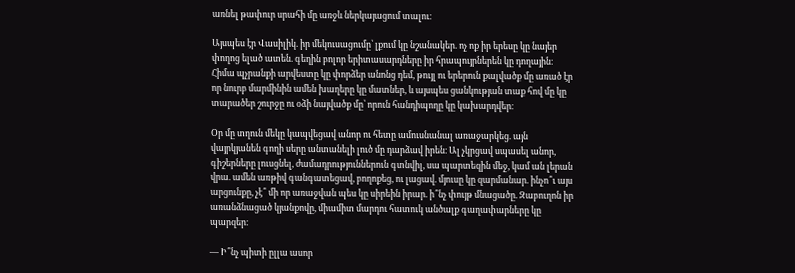առնել թափուր սրահի մը առջև ներկայացում տալու։

Այսպես էր Վասիլիկ. իր մեկուսացումը՝ լքում կը նշանակեր. ոչ ոք իր երեսը կը նայեր փողոց ելած ատեն. գեղին բոլոր երիտասարդները իր հրապույրներեն կը դողային։ Հիմա պչրանքի արվեստը կը փորձեր անոնց դեմ, թույլ ու երերուն քալվածք մը առած էր որ նուրբ մարմինին ամեն խաղերը կը մատներ, և այսպես ցանկության տաք հով մը կը տարածեր շուրջը ու օձի նայվածք մը՝ որուն հանդիպողը կը կախարդվեր։

Օր մը տղուն մեկը կապվեցավ անոր ու հետը ամուսնանալ առաջարկեց. այն վայրկյանեն գողի սերը անտանելի լուծ մը դարձավ իրեն։ Ալ չկրցավ սպասել անոր, գիշերները լուսցնել, ժամադրություններուն գտնվիլ, սա պարտեզին մեջ, կամ ան լերան վրա. ամեն առթիվ գանգատեցավ, բողոքեց, ու լացավ. մյուսը կը զարմանար. ինչո՞ւ այս արցունքը, չէ՞ մի որ առաջվան պես կը սիրեին իրար. ի՞նչ փույթ մնացածը. Զաբուղոն իր առանձնացած կյանքովը, միամիտ մարդու հատուկ անծալք գաղափարները կը պարզեր։

— Ի՞նչ պիտի ըլլա ասոր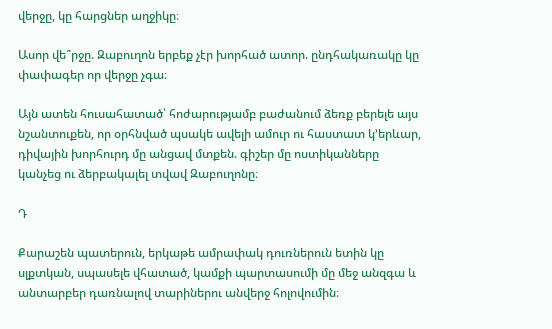վերջը, կը հարցներ աղջիկը։

Ասոր վե՞րջը. Զաբուղոն երբեք չէր խորհած ատոր. ընդհակառակը կը փափագեր որ վերջը չգա։

Այն ատեն հուսահատած՝ հոժարությամբ բաժանում ձեռք բերելե այս նշանտուքեն, որ օրհնված պսակե ավելի ամուր ու հաստատ կ՚երևար, դիվային խորհուրդ մը անցավ մտքեն. գիշեր մը ոստիկանները կանչեց ու ձերբակալել տվավ Զաբուղոնը։

Դ

Քարաշեն պատերուն, երկաթե ամրափակ դուռներուն ետին կը սլքտկան, սպասելե վհատած, կամքի պարտասումի մը մեջ անզգա և անտարբեր դառնալով տարիներու անվերջ հոլովումին։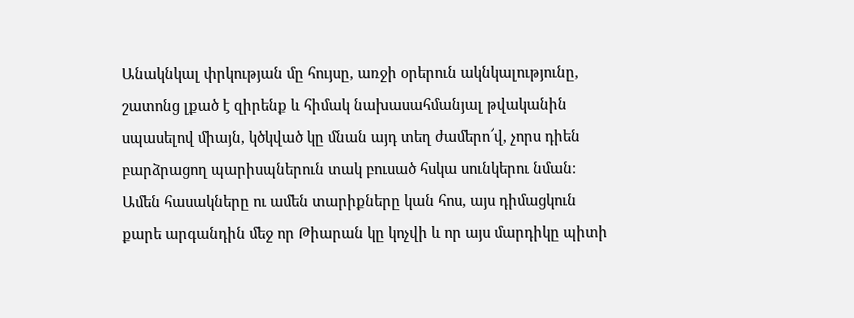Անակնկալ փրկության մը հույսը, առջի օրերուն ակնկալությունը, շատոնց լքած է զիրենք և հիմակ նախասահմանյալ թվականին սպասելով միայն, կծկված կը մնան այդ տեղ ժամերո՜վ, չորս դիեն բարձրացող պարիսպներուն տակ բուսած հսկա սունկերու նման։ Ամեն հասակները ու ամեն տարիքները կան հոս, այս դիմացկուն քարե արգանդին մեջ որ Թիարան կը կոչվի և որ այս մարդիկը պիտի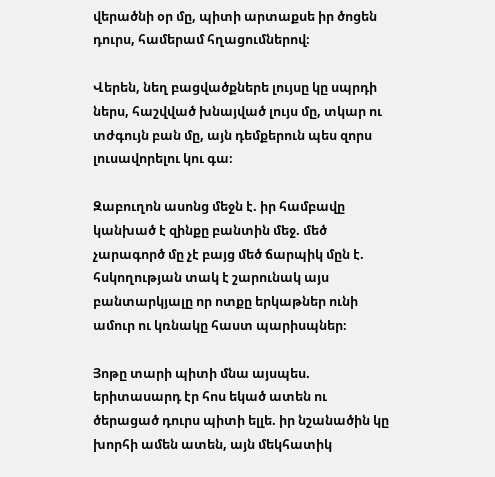վերածնի օր մը, պիտի արտաքսե իր ծոցեն դուրս, համերամ հղացումներով։

Վերեն, նեղ բացվածքներե լույսը կը սպրդի ներս, հաշվված խնայված լույս մը, տկար ու տժգույն բան մը, այն դեմքերուն պես զորս լուսավորելու կու գա։

Զաբուղոն ասոնց մեջն է. իր համբավը կանխած է զինքը բանտին մեջ. մեծ չարագործ մը չէ բայց մեծ ճարպիկ մըն է. հսկողության տակ է շարունակ այս բանտարկյալը որ ոտքը երկաթներ ունի ամուր ու կռնակը հաստ պարիսպներ։

Յոթը տարի պիտի մնա այսպես. երիտասարդ էր հոս եկած ատեն ու ծերացած դուրս պիտի ելլե. իր նշանածին կը խորհի ամեն ատեն, այն մեկհատիկ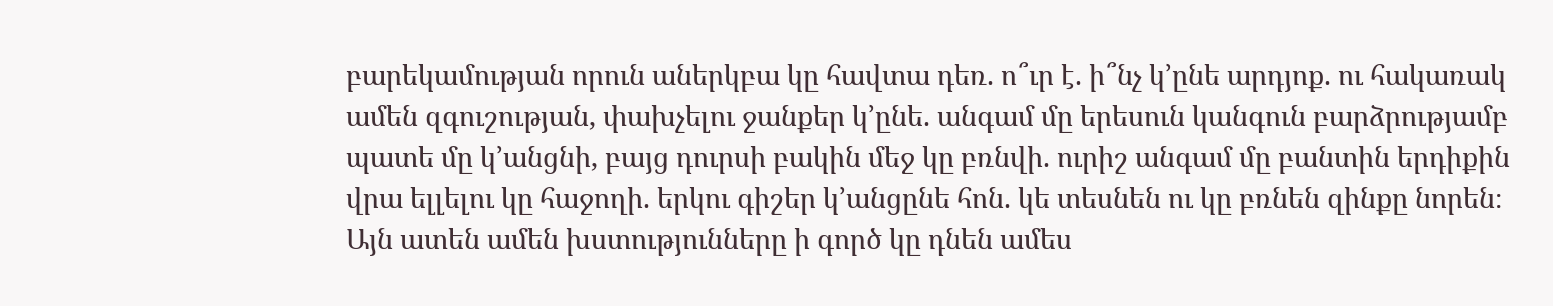բարեկամության որուն աներկբա կը հավտա դեռ. ո՞ւր է. ի՞նչ կ՚ընե արդյոք. ու հակառակ ամեն զգուշության, փախչելու ջանքեր կ՚ընե. անգամ մը երեսուն կանգուն բարձրությամբ պատե մը կ՚անցնի, բայց դուրսի բակին մեջ կը բռնվի. ուրիշ անգամ մը բանտին երդիքին վրա ելլելու կը հաջողի. երկու գիշեր կ՚անցընե հոն. կե տեսնեն ու կը բռնեն զինքը նորեն։ Այն ատեն ամեն խստությունները ի գործ կը դնեն ամես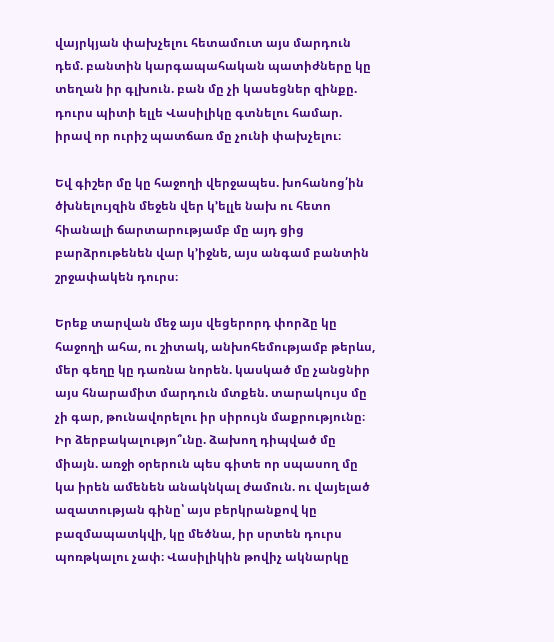վայրկյան փախչելու հետամուտ այս մարդուն դեմ. բանտին կարգապահական պատիժները կը տեղան իր գլխուն. բան մը չի կասեցներ զինքը. դուրս պիտի ելլե Վասիլիկը գտնելու համար. իրավ որ ուրիշ պատճառ մը չունի փախչելու։

Եվ գիշեր մը կը հաջողի վերջապես. խոհանոց՛ին ծխնելույզին մեջեն վեր կ՚ելլե նախ ու հետո հիանալի ճարտարությամբ մը այդ ցից բարձրութենեն վար կ՚իջնե, այս անգամ բանտին շրջափակեն դուրս։

Երեք տարվան մեջ այս վեցերորդ փորձը կը հաջողի ահա, ու շիտակ, անխոհեմությամբ թերևս, մեր գեղը կը դառնա նորեն. կասկած մը չանցնիր այս հնարամիտ մարդուն մտքեն. տարակույս մը չի գար, թունավորելու իր սիրույն մաքրությունը։ Իր ձերբակալությո՞ւնը. ձախող դիպված մը միայն. առջի օրերուն պես գիտե որ սպասող մը կա իրեն ամենեն անակնկալ ժամուն. ու վայելած ազատության գինը՝ այս բերկրանքով կը բազմապատկվի, կը մեծնա, իր սրտեն դուրս պոռթկալու չափ։ Վասիլիկին թովիչ ակնարկը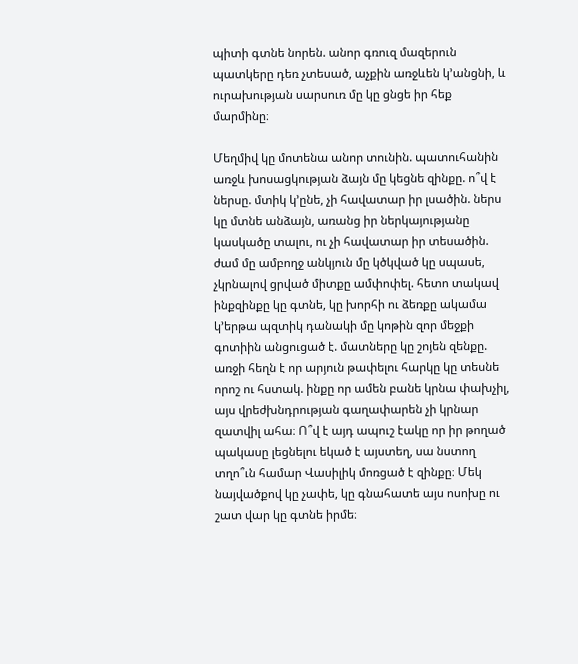պիտի գտնե նորեն. անոր գռուզ մազերուն պատկերը դեռ չտեսած, աչքին առջևեն կ՚անցնի, և ուրախության սարսուռ մը կը ցնցե իր հեք մարմինը։

Մեղմիվ կը մոտենա անոր տունին. պատուհանին առջև խոսացկության ձայն մը կեցնե զինքը. ո՞վ է ներսը. մտիկ կ՚ընե, չի հավատար իր լսածին. ներս կը մտնե անձայն, առանց իր ներկայությանը կասկածը տալու, ու չի հավատար իր տեսածին. ժամ մը ամբողջ անկյուն մը կծկված կը սպասե, չկրնալով ցրված միտքը ամփոփել. հետո տակավ ինքզինքը կը գտնե, կը խորհի ու ձեռքը ակամա կ՚երթա պզտիկ դանակի մը կոթին զոր մեջքի գոտիին անցուցած է. մատները կը շոյեն զենքը. առջի հեղն է որ արյուն թափելու հարկը կը տեսնե որոշ ու հստակ. ինքը որ ամեն բանե կրնա փախչիլ, այս վրեժխնդրության գաղափարեն չի կրնար զատվիլ ահա։ Ո՞վ է այդ ապուշ էակը որ իր թողած պակասը լեցնելու եկած է այստեղ, սա նստող տղո՞ւն համար Վասիլիկ մոռցած է զինքը։ Մեկ նայվածքով կը չափե, կը գնահատե այս ոսոխը ու շատ վար կը գտնե իրմե։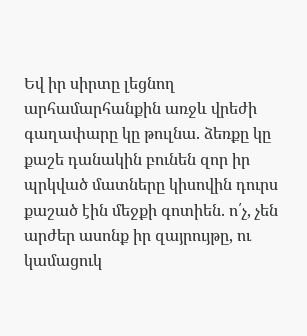Եվ իր սիրտը լեցնող արհամարհանքին առջև վրեժի գաղափարը կը թուլնա. ձեռքը կը քաշե դանակին բունեն զոր իր պրկված մատները կիսովին դուրս քաշած էին մեջքի գոտիեն. ո՛չ, չեն արժեր ասոնք իր զայրույթը, ու կամացուկ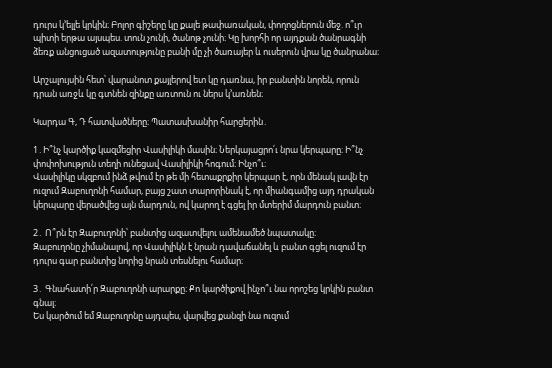դուրս կ՚ելլե կրկին։ Բոլոր գիշերը կը քալե թափառական, փողոցներուն մեջ. ո՞ւր պիտի երթա այսպես. տուն չունի, ծանոթ չունի։ Կը խորհի որ այդքան ծանրագնի ձեռք անցուցած ազատությունը բանի մը չի ծառայեր և ուսերուն վրա կը ծանրանա։

Արշալույսին հետ՝ վարանոտ քայլերով ետ կը դառնա, իր բանտին նորեն, որուն դրան առջև կը գտնեն զինքը առտուն ու ներս կ՚առնեն։

Կարդա Գ, Դ հատվածները։ Պատասխանիր հարցերին․

1․Ի՞նչ կարծիք կազմեցիր Վասիլիկի մասին։ Ներկայացրո՛ւ նրա կերպարը։ Ի՞նչ փոփոխություն տեղի ունեցավ Վասիլիկի հոգում։ Ինչո՞ւ։
Վասիլիկը սկզբում ինձ թվում էր թե մի հետաքրքիր կերպար է, որն մենակ լավն էր ուզում Զաբուղոնի համար, բայց շատ տարորինակ է, որ միանգամից այդ դրական կերպարը վերածվեց այն մարդուն, ով կարող է գցել իր մտերիմ մարդուն բանտ։

2․ Ո՞րն էր Զաբուղոնի՝ բանտից ազատվելու ամենամեծ նպատակը։
Զաբուղոնը չիմանալով, որ Վասիլիկն է նրան դավաճանել և բանտ գցել ուզում էր դուրս գար բանտից նորից նրան տեսնելու համար։

3․ Գնահատի՛ր Զաբուղոնի արարքը։ Քո կարծիքով ինչո՞ւ նա որոշեց կրկին բանտ գնալ։
Ես կարծում եմ Զաբուղոնը այդպես, վարվեց քանզի նա ուզում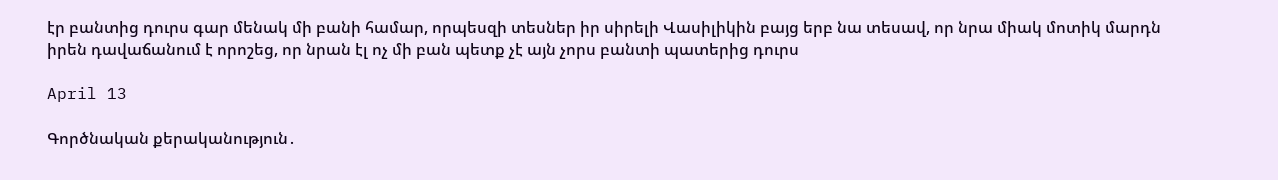էր բանտից դուրս գար մենակ մի բանի համար, որպեսզի տեսներ իր սիրելի Վասիլիկին բայց երբ նա տեսավ, որ նրա միակ մոտիկ մարդն իրեն դավաճանում է որոշեց, որ նրան էլ ոչ մի բան պետք չէ այն չորս բանտի պատերից դուրս

April 13

Գործնական քերականություն․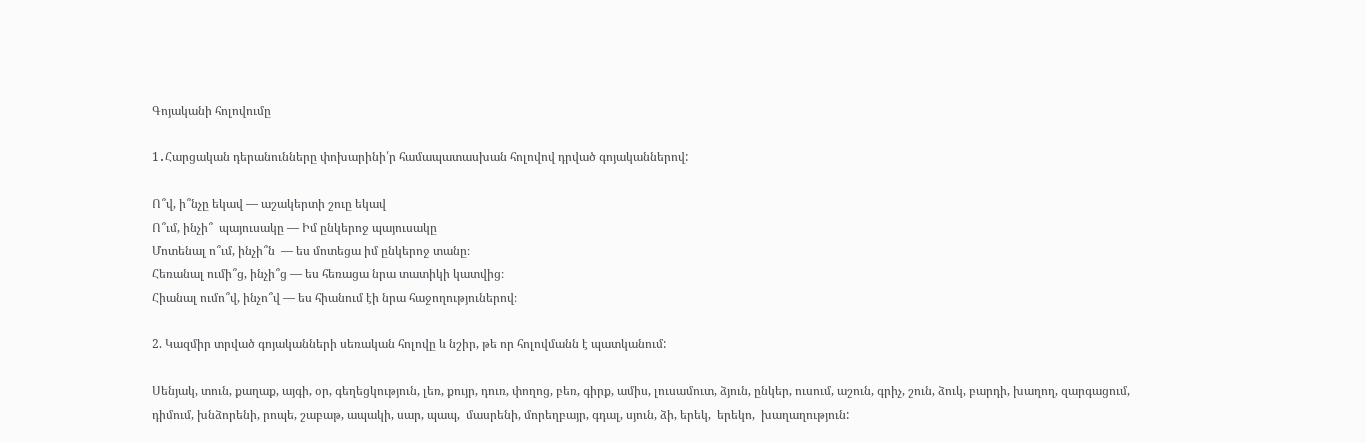Գոյականի հոլովումը

1․Հարցական դերանունները փոխարինի՛ր համապատասխան հոլովով դրված գոյականներով:

Ո՞վ, ի՞նչը եկավ — աշակերտի շուը եկավ
Ո՞ւմ, ինչի՞  պայուսակը — Իմ ընկերոջ պայուսակը
Մոտենալ ո՞ւմ, ինչի՞ն  — ես մոտեցա իմ ընկերոջ տանը։
Հեռանալ ումի՞ց, ինչի՞ց — ես հեռացա նրա տատիկի կատվից։
Հիանալ ումո՞վ, ինչո՞վ — ես հիանում էի նրա հաջողություներով։

2. Կազմիր տրված գոյականների սեռական հոլովը և նշիր, թե որ հոլովմանն է պատկանում:

Սենյակ, տուն, քաղաք, այգի, օր, գեղեցկություն, լեռ, քույր, դուռ, փողոց, բեռ, գիրք, ամիս, լուսամուտ, ձյուն, ընկեր, ուսում, աշուն, գրիչ, շուն, ձուկ, բարդի, խաղող, զարգացում, դիմում, խնձորենի, րոպե, շաբաթ, ապակի, սար, պապ,  մասրենի, մորեղբայր, գդալ, սյուն, ձի, երեկ,  երեկո,  խաղաղություն: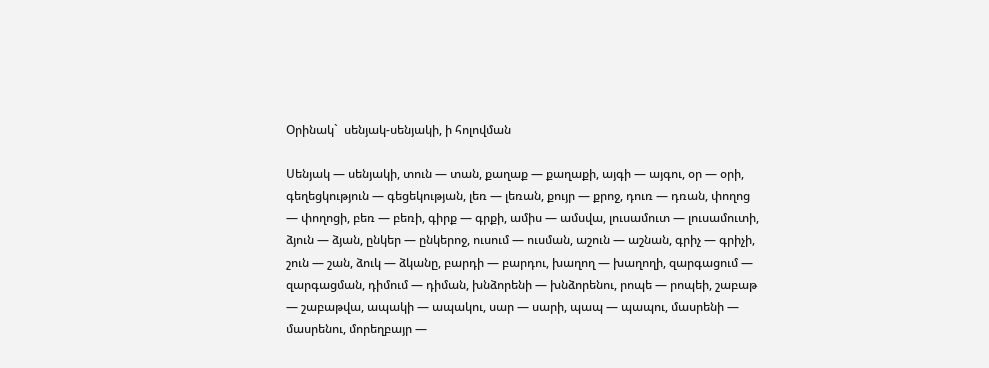Օրինակ`  սենյակ-սենյակի, ի հոլովման

Սենյակ — սենյակի, տուն — տան, քաղաք — քաղաքի, այգի — այգու, օր — օրի, գեղեցկություն — գեցեկության, լեռ — լեռան, քույր — քրոջ, դուռ — դռան, փողոց — փողոցի, բեռ — բեռի, գիրք — գրքի, ամիս — ամսվա, լուսամուտ — լուսամուտի, ձյուն — ձյան, ընկեր — ընկերոջ, ուսում — ուսման, աշուն — աշնան, գրիչ — գրիչի, շուն — շան, ձուկ — ձկանը, բարդի — բարդու, խաղող — խաղողի, զարգացում — զարգացման, դիմում — դիման, խնձորենի — խնձորենու, րոպե — րոպեի, շաբաթ — շաբաթվա, ապակի — ապակու, սար — սարի, պապ — պապու, մասրենի — մասրենու, մորեղբայր —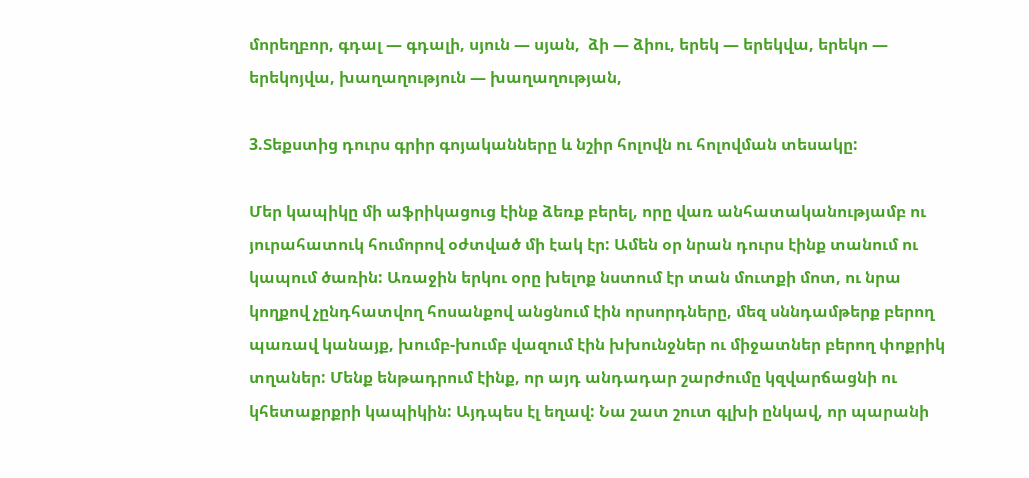մորեղբոր, գդալ — գդալի, սյուն — սյան,  ձի — ձիու, երեկ — երեկվա, երեկո — երեկոյվա, խաղաղություն — խաղաղության,

3.Տեքստից դուրս գրիր գոյականները և նշիր հոլովն ու հոլովման տեսակը:

Մեր կապիկը մի աֆրիկացուց էինք ձեռք բերել, որը վառ անհատականությամբ ու յուրահատուկ հումորով օժտված մի էակ էր: Ամեն օր նրան դուրս էինք տանում ու կապում ծառին: Առաջին երկու օրը խելոք նստում էր տան մուտքի մոտ, ու նրա կողքով չընդհատվող հոսանքով անցնում էին որսորդները, մեզ սննդամթերք բերող պառավ կանայք, խումբ-խումբ վազում էին խխունջներ ու միջատներ բերող փոքրիկ տղաներ: Մենք ենթադրում էինք, որ այդ անդադար շարժումը կզվարճացնի ու կհետաքրքրի կապիկին: Այդպես էլ եղավ: Նա շատ շուտ գլխի ընկավ, որ պարանի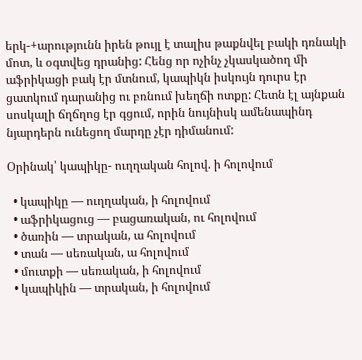երկ-+արությունն իրեն թույլ է տալիս թաքնվել բակի դռնակի մոտ, և օգտվեց դրանից: Հենց որ ոչինչ չկասկածող մի աֆրիկացի բակ էր մտնում, կապիկն իսկույն դուրս էր ցատկում դարանից ու բռնում խեղճի ոտքը: Հետն էլ այնքան սոսկալի ճղճղոց էր գցում, որին նույնիսկ ամենապինդ նյարդերն ունեցող մարդը չէր դիմանում:

Օրինակ՝ կապիկը- ուղղական հոլով. ի հոլովում

  • կապիկը — ուղղական, ի հոլովում
  • աֆրիկացուց — բացառական, ու հոլովում
  • ծառին — տրական, ա հոլովում
  • տան — սեռական, ա հոլովում
  • մուտքի — սեռական, ի հոլովում
  • կապիկին — տրական, ի հոլովում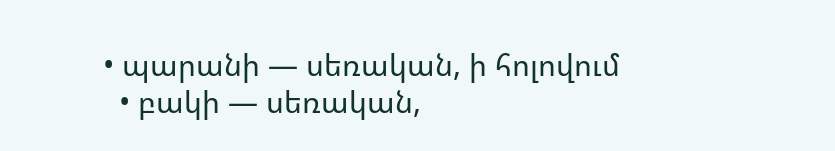• պարանի — սեռական, ի հոլովում
  • բակի — սեռական,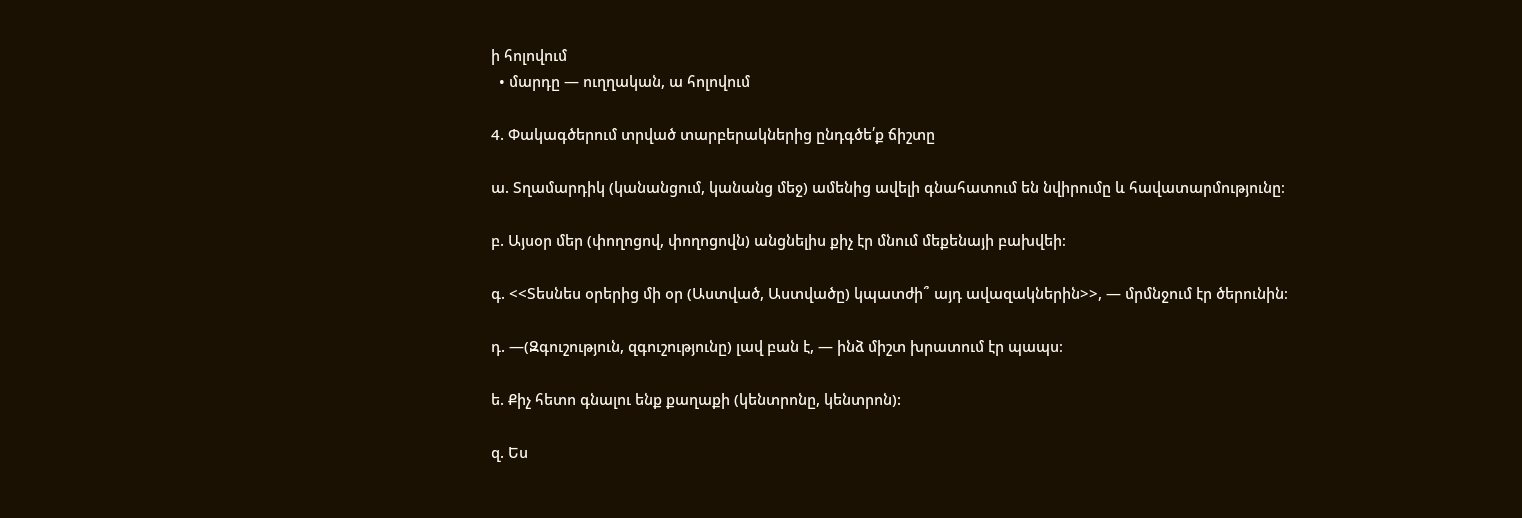ի հոլովում
  • մարդը — ուղղական, ա հոլովում

4. Փակագծերում տրված տարբերակներից ընդգծե՛ք ճիշտը

ա. Տղամարդիկ (կանանցում, կանանց մեջ) ամենից ավելի գնահատում են նվիրումը և հավատարմությունը։

բ. Այսօր մեր (փողոցով, փողոցովն) անցնելիս քիչ էր մնում մեքենայի բախվեի։

գ. <<Տեսնես օրերից մի օր (Աստված, Աստվածը) կպատժի՞ այդ ավազակներին>>, — մրմնջում էր ծերունին։

դ. —(Զգուշություն, զգուշությունը) լավ բան է, — ինձ միշտ խրատում էր պապս։

ե. Քիչ հետո գնալու ենք քաղաքի (կենտրոնը, կենտրոն):

զ. Ես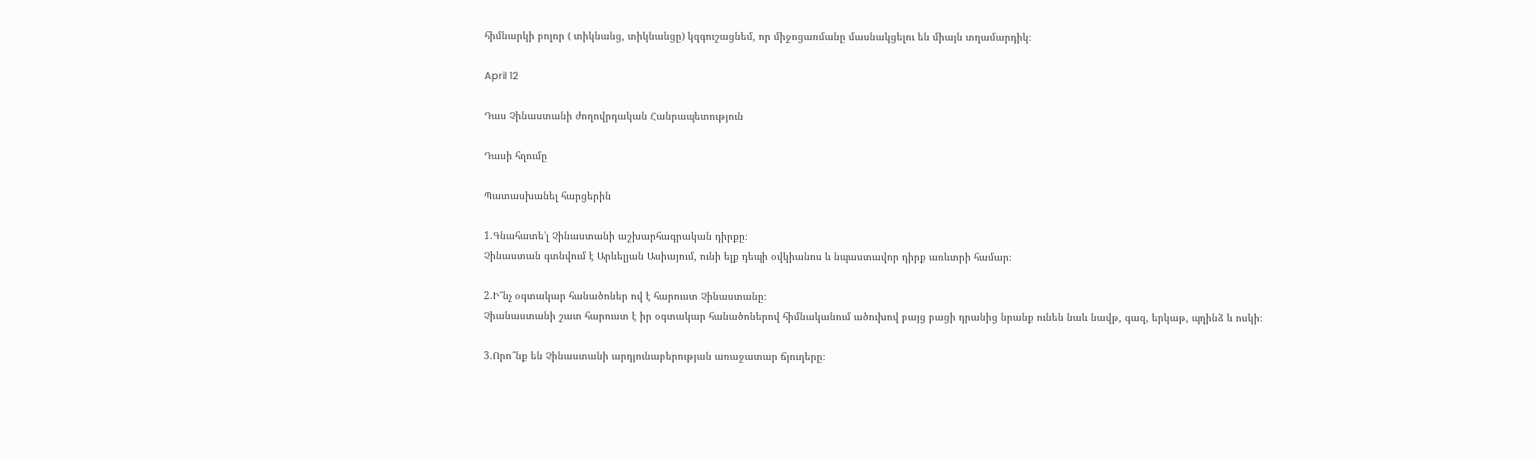հիմնարկի բոլոր ( տիկնանց, տիկնանցը) կզգուշացնեմ, որ միջոցառմանը մասնակցելու են միայն տղամարդիկ։

April 12

Դաս Չինաստանի ժողովրդական Հանրապետություն

Դասի հղումը

Պատասխանել հարցերին

1.Գնահատե’լ Չինաստանի աշխարհագրական դիրքը։
Չինաստան գտնվում է Արևելյան Ասիայում, ունի ելք դեպի օվկիանոս և նպաստավոր դիրք առևտրի համար։

2.Ի՞նչ օգտակար հանածոներ ով է հարուստ Չինաստանը։
Չիանաստանի շատ հարուստ է իր օգտակար հանածոներով հիմնականում ածուխով բայց բացի դրանից նրանք ունեն նաև նավթ, գազ, երկաթ, պղինձ և ոսկի։

3.Որո՞նք են Չինաստանի արդյունաբերության առաջատար ճյուղերը։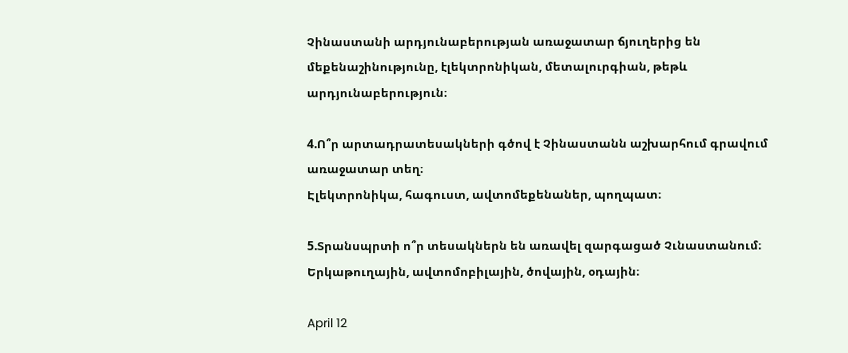Չինաստանի արդյունաբերության առաջատար ճյուղերից են մեքենաշինությունը, էլեկտրոնիկան, մետալուրգիան, թեթև արդյունաբերություն։

4.Ո՞ր արտադրատեսակների գծով է Չինաստանն աշխարհում գրավում առաջատար տեղ։
Էլեկտրոնիկա, հագուստ, ավտոմեքենաներ, պողպատ։

5.Տրանսպրտի ո՞ր տեսակներն են առավել զարգացած Չւնաստանում։
Երկաթուղային, ավտոմոբիլային, ծովային, օդային։

April 12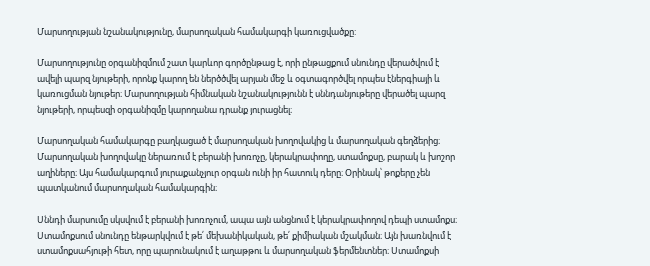Մարսողության նշանակությունը, մարսողական համակարգի կառուցվածքը:

Մարսողությունը օրգանիզմում շատ կարևոր գործընթաց է, որի ընթացքում սնունդը վերածվում է ավելի պարզ նյութերի, որոնք կարող են ներծծվել արյան մեջ և օգտագործվել որպես էներգիայի և կառուցման նյութեր։ Մարսողության հիմնական նշանակությունն է սննդանյութերը վերածել պարզ նյութերի, որպեսզի օրգանիզմը կարողանա դրանք յուրացնել։

Մարսողական համակարգը բաղկացած է մարսողական խողովակից և մարսողական գեղձերից։ Մարսողական խողովակը ներառում է բերանի խոռոչը, կերակրափողը, ստամոքսը, բարակ և խոշոր աղիները։ Այս համակարգում յուրաքանչյուր օրգան ունի իր հատուկ դերը։ Օրինակ՝ թոքերը չեն պատկանում մարսողական համակարգին։

Սննդի մարսումը սկսվում է բերանի խոռոչում, ապա այն անցնում է կերակրափողով դեպի ստամոքս։ Ստամոքսում սնունդը ենթարկվում է թե՛ մեխանիկական, թե՛ քիմիական մշակման։ Այն խառնվում է ստամոքսահյութի հետ, որը պարունակում է աղաթթու և մարսողական ֆերմենտներ։ Ստամոքսի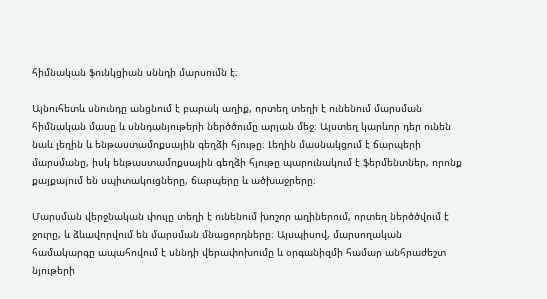հիմնական ֆունկցիան սննդի մարսումն է։

Այնուհետև սնունդը անցնում է բարակ աղիք, որտեղ տեղի է ունենում մարսման հիմնական մասը և սննդանյութերի ներծծումը արյան մեջ։ Այստեղ կարևոր դեր ունեն նաև լեղին և ենթաստամոքսային գեղձի հյութը։ Լեղին մասնակցում է ճարպերի մարսմանը, իսկ ենթաստամոքսային գեղձի հյութը պարունակում է ֆերմենտներ, որոնք քայքայում են սպիտակուցները, ճարպերը և ածխաջրերը։

Մարսման վերջնական փուլը տեղի է ունենում խոշոր աղիներում, որտեղ ներծծվում է ջուրը, և ձևավորվում են մարսման մնացորդները։ Այսպիսով, մարսողական համակարգը ապահովում է սննդի վերափոխումը և օրգանիզմի համար անհրաժեշտ նյութերի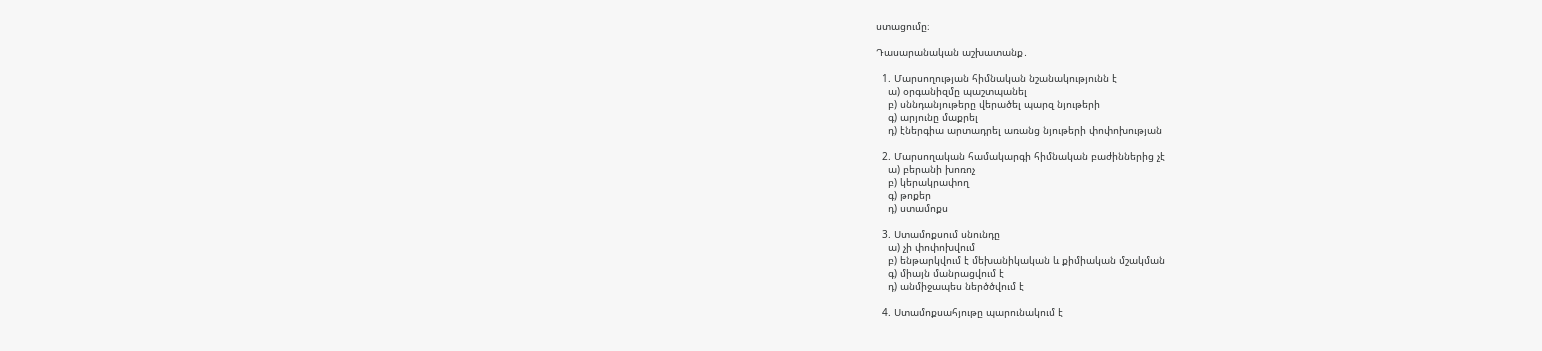ստացումը։

Դասարանական աշխատանք․

  1. Մարսողության հիմնական նշանակությունն է
    ա) օրգանիզմը պաշտպանել
    բ) սննդանյութերը վերածել պարզ նյութերի
    գ) արյունը մաքրել
    դ) էներգիա արտադրել առանց նյութերի փոփոխության

  2. Մարսողական համակարգի հիմնական բաժիններից չէ
    ա) բերանի խոռոչ
    բ) կերակրափող
    գ) թոքեր
    դ) ստամոքս

  3. Ստամոքսում սնունդը
    ա) չի փոփոխվում
    բ) ենթարկվում է մեխանիկական և քիմիական մշակման
    գ) միայն մանրացվում է
    դ) անմիջապես ներծծվում է

  4. Ստամոքսահյութը պարունակում է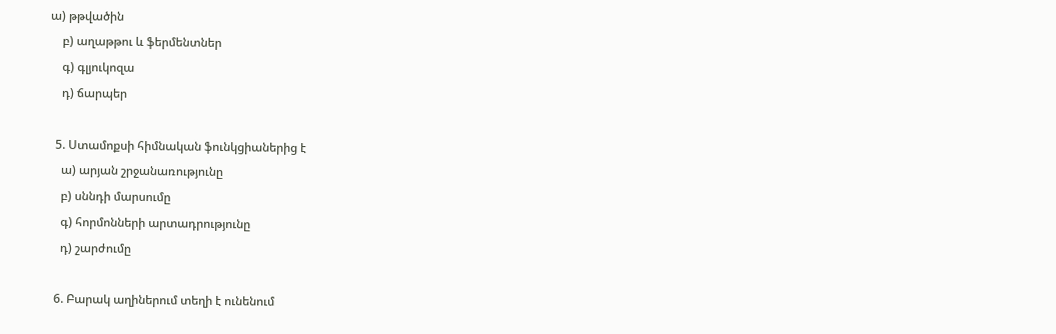ա) թթվածին
    բ) աղաթթու և ֆերմենտներ
    գ) գլյուկոզա
    դ) ճարպեր

  5. Ստամոքսի հիմնական ֆունկցիաներից է
    ա) արյան շրջանառությունը
    բ) սննդի մարսումը
    գ) հորմոնների արտադրությունը
    դ) շարժումը

  6. Բարակ աղիներում տեղի է ունենում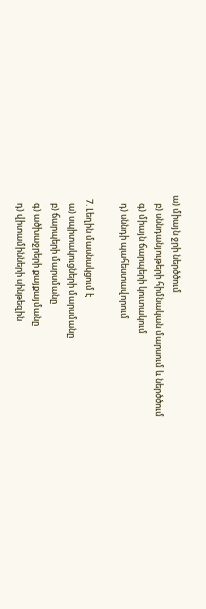ա) միայն ջրի ներծծում
    բ) սննդանյութերի հիմնական մարսում և ներծծում
    գ) միայն ճարպերի կուտակում
    դ) սննդի պահեստավորում

  7. Լեղին մասնակցում է
    ա) սպիտակուցների մարսմանը
    բ) ճարպերի մարսմանը
    գ) ածխաջրերի քայքայմանը
    դ) վիտամինների սինթեզին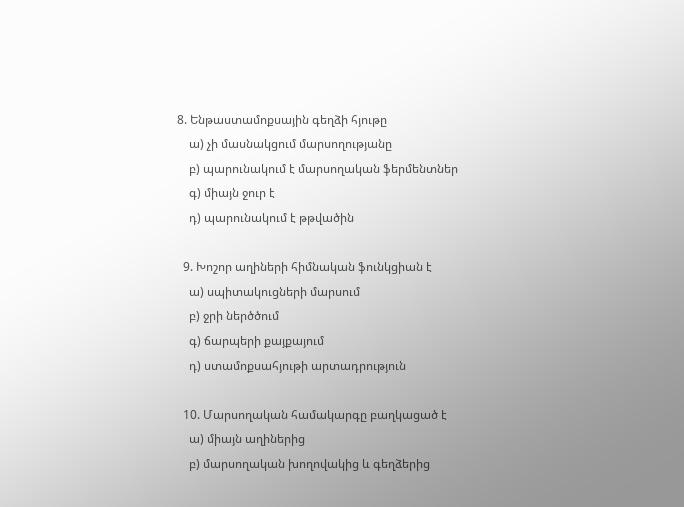8. Ենթաստամոքսային գեղձի հյութը
    ա) չի մասնակցում մարսողությանը
    բ) պարունակում է մարսողական ֆերմենտներ
    գ) միայն ջուր է
    դ) պարունակում է թթվածին

  9. Խոշոր աղիների հիմնական ֆունկցիան է
    ա) սպիտակուցների մարսում
    բ) ջրի ներծծում
    գ) ճարպերի քայքայում
    դ) ստամոքսահյութի արտադրություն

  10. Մարսողական համակարգը բաղկացած է
    ա) միայն աղիներից
    բ) մարսողական խողովակից և գեղձերից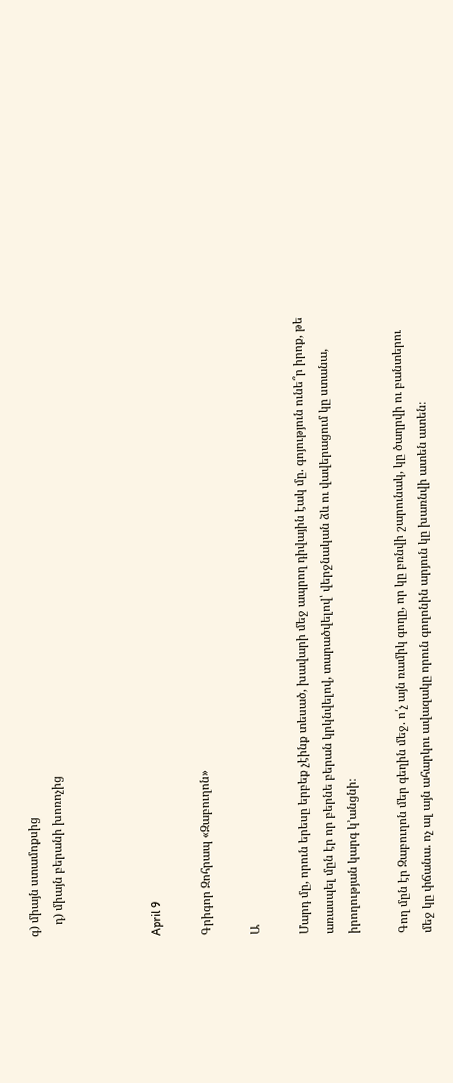գ) միայն ստամոքսից
    դ) միայն բերանի խոռոչից



April 9

Գրիգոր Զոհրապ «Զաբուղոն»

Ա

Մարդ մը, որուն երեսը երբեք չէինք տեսած, խավարի մեջ ապրող դիվային էակ մը. գոյություն ունե՞ր իրոք, թե առասպել մըն էր որ բերնե բերան կրկնվելով, տարածվելով՝ վերջնական ձև ու վավերացում կը ստանա, իրողության կարգ կ՚անցնի։

Գող մըն էր Զաբուղոն մեր գեղին մեջ. ո՛չ այն ռամիկ գողը, որ կը բռնվի շարունակ, կը ծաղրվի ու բանտերու մեջ կը փճանա. ոչ ալ այն ահարկու ավազակը որուն գողոնին արյուն կը խառնվի ատեն ատեն։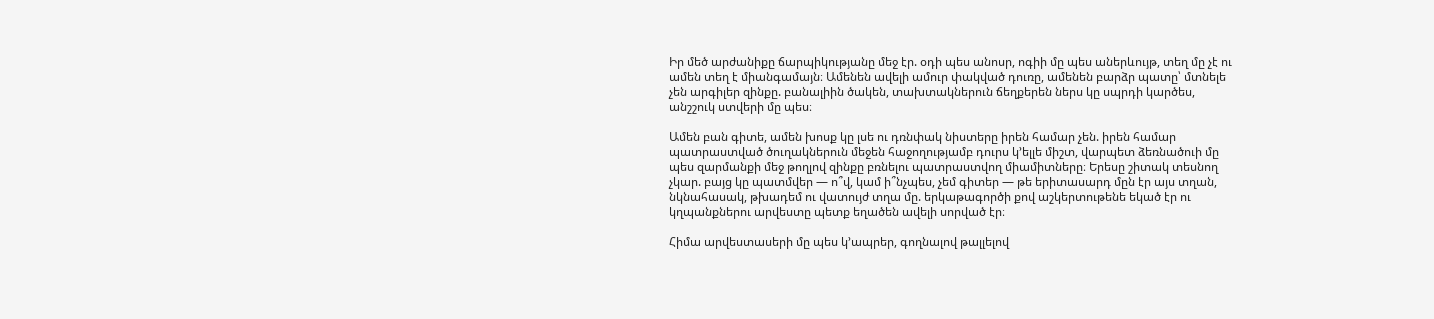Իր մեծ արժանիքը ճարպիկությանը մեջ էր. օդի պես անոսր, ոգիի մը պես աներևույթ, տեղ մը չէ ու ամեն տեղ է միանգամայն։ Ամենեն ավելի ամուր փակված դուռը, ամենեն բարձր պատը՝ մտնելե չեն արգիլեր զինքը. բանալիին ծակեն, տախտակներուն ճեղքերեն ներս կը սպրդի կարծես, անշշուկ ստվերի մը պես։

Ամեն բան գիտե, ամեն խոսք կը լսե ու դռնփակ նիստերը իրեն համար չեն. իրեն համար պատրաստված ծուղակներուն մեջեն հաջողությամբ դուրս կ՚ելլե միշտ, վարպետ ձեռնածուի մը պես զարմանքի մեջ թողլով զինքը բռնելու պատրաստվող միամիտները։ Երեսը շիտակ տեսնող չկար. բայց կը պատմվեր — ո՞վ, կամ ի՞նչպես, չեմ գիտեր — թե երիտասարդ մըն էր այս տղան, նկնահասակ, թխադեմ ու վատույժ տղա մը. երկաթագործի քով աշկերտութենե եկած էր ու կղպանքներու արվեստը պետք եղածեն ավելի սորված էր։

Հիմա արվեստասերի մը պես կ՚ապրեր, գողնալով թալլելով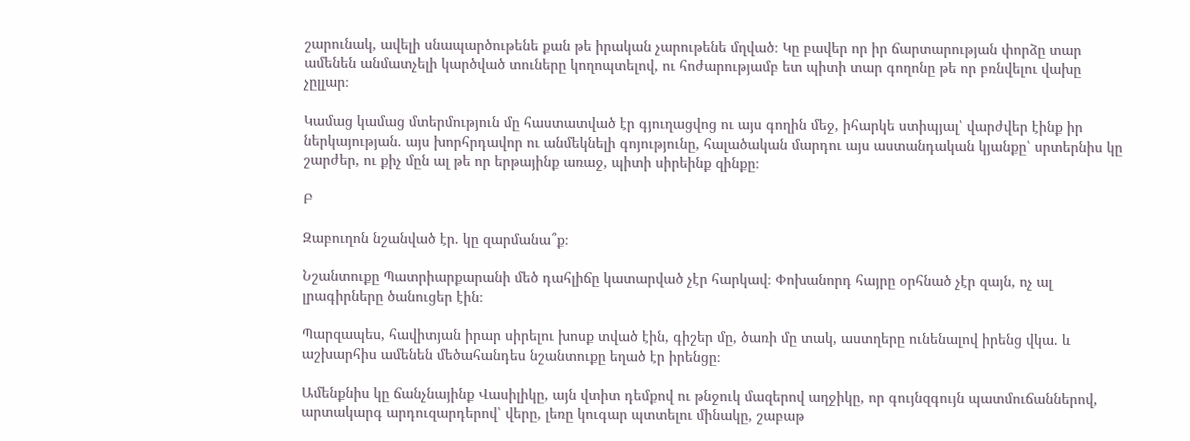շարունակ, ավելի սնապարծութենե քան թե իրական չարութենե մղված։ Կը բավեր որ իր ճարտարության փորձը տար ամենեն անմատչելի կարծված տուները կողոպտելով, ու հոժարությամբ ետ պիտի տար գողոնը թե որ բռնվելու վախը չըլլար։

Կամաց կամաց մտերմություն մը հաստատված էր գյուղացվոց ու այս գողին մեջ, իհարկե ստիպյալ՝ վարժվեր էինք իր ներկայության. այս խորհրդավոր ու անմեկնելի գոյությունը, հալածական մարդու այս աստանդական կյանքը՝ սրտերնիս կը շարժեր, ու քիչ մըն ալ թե որ երթայինք առաջ, պիտի սիրեինք զինքը։

Բ

Զաբուղոն նշանված էր. կը զարմանա՞ք։

Նշանտուքը Պատրիարքարանի մեծ դահլիճը կատարված չէր հարկավ։ Փոխանորդ հայրը օրհնած չէր զայն, ոչ ալ լրագիրները ծանուցեր էին։

Պարզապես, հավիտյան իրար սիրելու խոսք տված էին, գիշեր մը, ծառի մը տակ, աստղերը ունենալով իրենց վկա. և աշխարհիս ամենեն մեծահանդես նշանտուքը եղած էր իրենցը։

Ամենքնիս կը ճանչնայինք Վասիլիկը, այն վտիտ դեմքով ու թնջուկ մազերով աղջիկը, որ գույնզգույն պատմուճաններով, արտակարգ արդուզարդերով՝ վերը, լեռը կուգար պտտելու մինակը, շաբաթ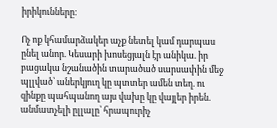իրիկունները։

Ոչ ոք կհամարձակեր աչք նետել կամ դարպաս ընել անոր. Կեսարի խոսեցյալն էր անիկա. իր բացակա նշանածին տարածած սարսափին մեջ պլլված՝ աներկյուղ կը պտտեր ամեն տեղ. ու զինքը պահպանող այս վախը կը վայլեր իրեն. անմատչելի ըլլալը՝ հրապուրիչ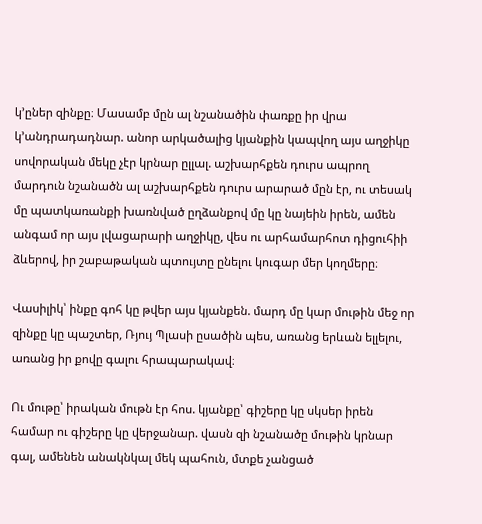կ՚ըներ զինքը։ Մասամբ մըն ալ նշանածին փառքը իր վրա կ՚անդրադադնար. անոր արկածալից կյանքին կապվող այս աղջիկը սովորական մեկը չէր կրնար ըլլալ. աշխարհքեն դուրս ապրող մարդուն նշանածն ալ աշխարհքեն դուրս արարած մըն էր, ու տեսակ մը պատկառանքի խառնված ըղձանքով մը կը նայեին իրեն, ամեն անգամ որ այս լվացարարի աղջիկը, վես ու արհամարհոտ դիցուհիի ձևերով, իր շաբաթական պտույտը ընելու կուգար մեր կողմերը։

Վասիլիկ՝ ինքը գոհ կը թվեր այս կյանքեն. մարդ մը կար մութին մեջ որ զինքը կը պաշտեր, Ռյույ Պլասի ըսածին պես, առանց երևան ելլելու, առանց իր քովը գալու հրապարակավ։

Ու մութը՝ իրական մութն էր հոս. կյանքը՝ գիշերը կը սկսեր իրեն համար ու գիշերը կը վերջանար. վասն զի նշանածը մութին կրնար գալ, ամենեն անակնկալ մեկ պահուն, մտքե չանցած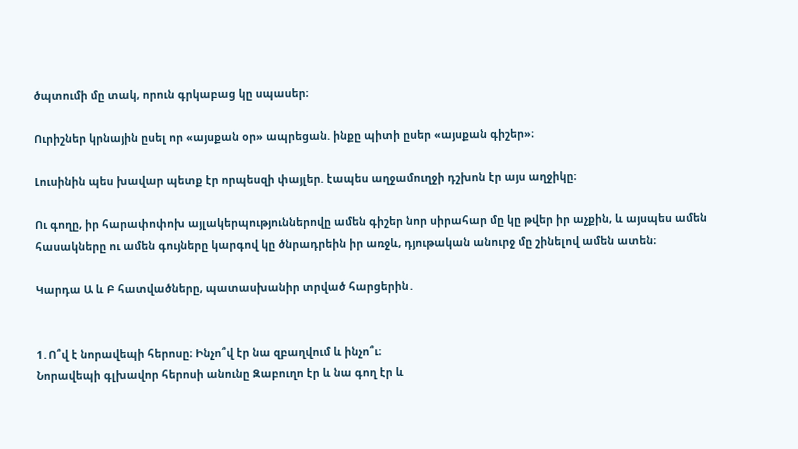ծպտումի մը տակ, որուն գրկաբաց կը սպասեր։

Ուրիշներ կրնային ըսել որ «այսքան օր» ապրեցան. ինքը պիտի ըսեր «այսքան գիշեր»։

Լուսինին պես խավար պետք էր որպեսզի փայլեր. էապես աղջամուղջի դշխոն էր այս աղջիկը։

Ու գողը, իր հարափոփոխ այլակերպություններովը ամեն գիշեր նոր սիրահար մը կը թվեր իր աչքին, և այսպես ամեն հասակները ու ամեն գույները կարգով կը ծնրադրեին իր առջև, դյութական անուրջ մը շինելով ամեն ատեն։

Կարդա Ա և Բ հատվածները, պատասխանիր տրված հարցերին․


1․Ո՞վ է նորավեպի հերոսը։ Ինչո՞վ էր նա զբաղվում և ինչո՞ւ։
Նորավեպի գլխավոր հերոսի անունը Զաբուղո էր և նա գող էր և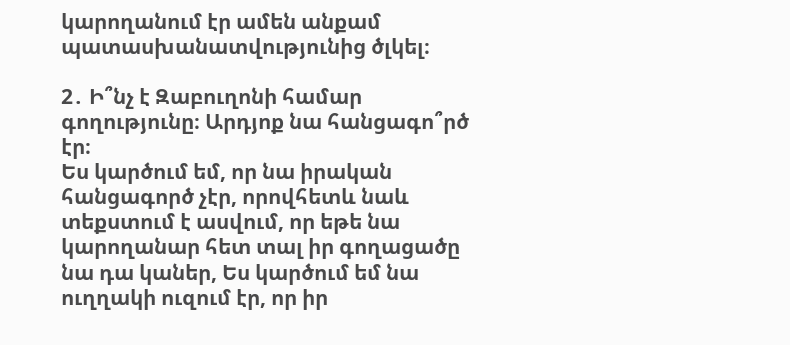կարողանում էր ամեն անքամ պատասխանատվությունից ծլկել։

2․ Ի՞նչ է Զաբուղոնի համար գողությունը։ Արդյոք նա հանցագո՞րծ էր։
Ես կարծում եմ, որ նա իրական հանցագործ չէր, որովհետև նաև տեքստում է ասվում, որ եթե նա կարողանար հետ տալ իր գողացածը նա դա կաներ, Ես կարծում եմ նա ուղղակի ուզում էր, որ իր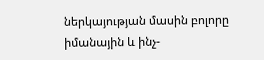ներկայության մասին բոլորը իմանային և ինչ-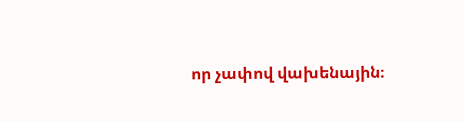որ չափով վախենային։